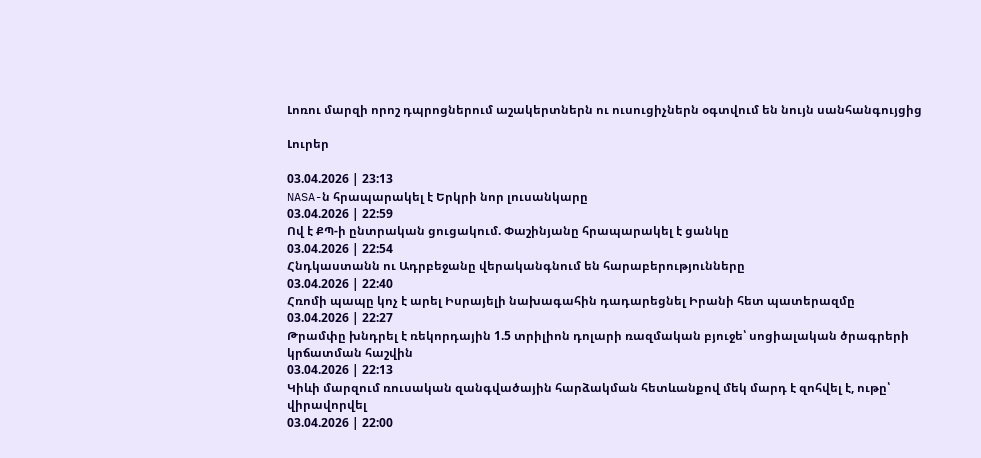Լոռու մարզի որոշ դպրոցներում աշակերտներն ու ուսուցիչներն օգտվում են նույն սանհանգույցից

Լուրեր

03.04.2026 | 23:13
NASA-ն հրապարակել է Երկրի նոր լուսանկարը
03.04.2026 | 22:59
Ով է ՔՊ-ի ընտրական ցուցակում. Փաշինյանը հրապարակել է ցանկը
03.04.2026 | 22:54
Հնդկաստանն ու Ադրբեջանը վերականգնում են հարաբերությունները
03.04.2026 | 22:40
Հռոմի պապը կոչ է արել Իսրայելի նախագահին դադարեցնել Իրանի հետ պատերազմը
03.04.2026 | 22:27
Թրամփը խնդրել է ռեկորդային 1.5 տրիլիոն դոլարի ռազմական բյուջե՝ սոցիալական ծրագրերի կրճատման հաշվին
03.04.2026 | 22:13
Կիևի մարզում ռուսական զանգվածային հարձակման հետևանքով մեկ մարդ է զոհվել է, ութը՝ վիրավորվել
03.04.2026 | 22:00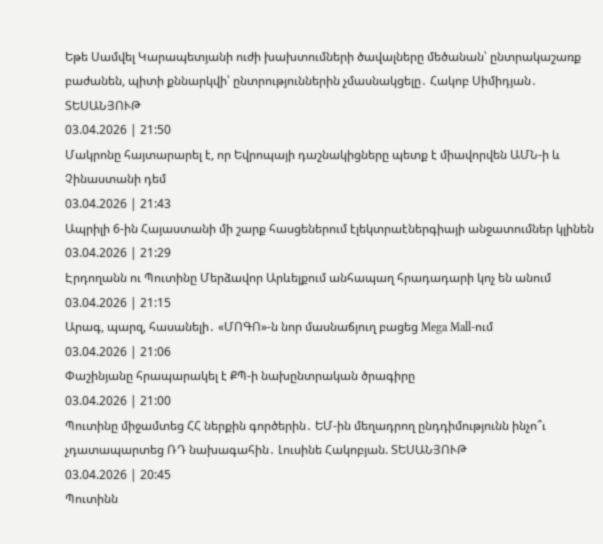Եթե Սամվել Կարապետյանի ուժի խախտումների ծավալները մեծանան՝ ընտրակաշառք բաժանեն, պիտի քննարկվի՝ ընտրություններին չմասնակցելը․ Հակոբ Սիմիդյան․ ՏԵՍԱՆՅՈՒԹ
03.04.2026 | 21:50
Մակրոնը հայտարարել է, որ Եվրոպայի դաշնակիցները պետք է միավորվեն ԱՄՆ-ի և Չինաստանի դեմ
03.04.2026 | 21:43
Ապրիլի 6-ին Հայաստանի մի շարք հասցեներում էլեկտրաէներգիայի անջատումներ կլինեն
03.04.2026 | 21:29
Էրդողանն ու Պուտինը Մերձավոր Արևելքում անհապաղ հրադադարի կոչ են անում
03.04.2026 | 21:15
Արագ, պարզ, հասանելի․ «ՄՈԳՈ»-ն նոր մասնաճյուղ բացեց Mega Mall-ում
03.04.2026 | 21:06
Փաշինյանը հրապարակել է ՔՊ-ի նախընտրական ծրագիրը
03.04.2026 | 21:00
Պուտինը միջամտեց ՀՀ ներքին գործերին․ ԵՄ-ին մեղադրող ընդդիմությունն ինչո՞ւ չդատապարտեց ՌԴ նախագահին․ Լուսինե Հակոբյան. ՏԵՍԱՆՅՈՒԹ
03.04.2026 | 20:45
Պուտինն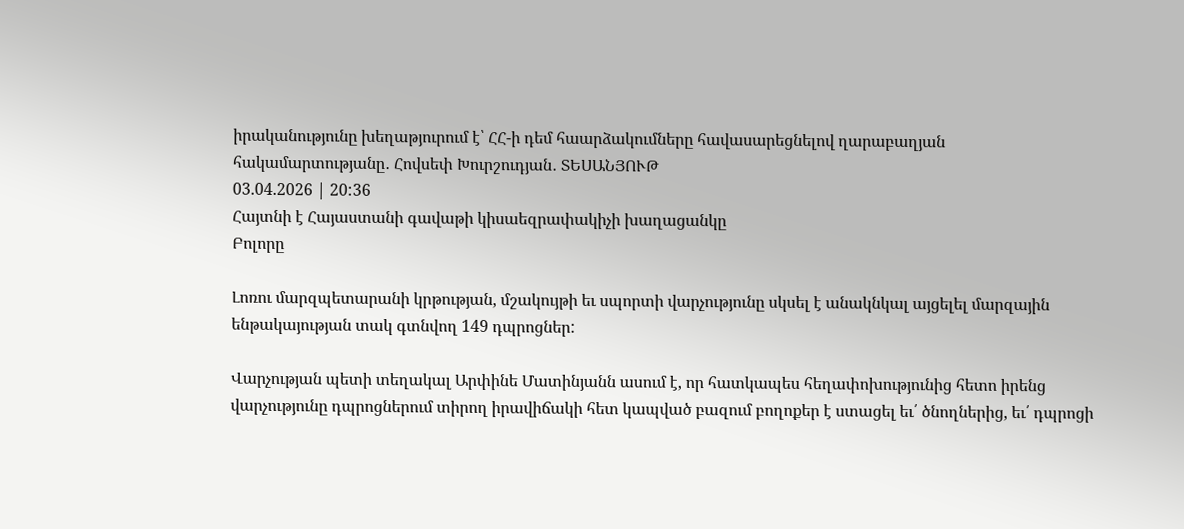իրականությունը խեղաթյուրում է՝ ՀՀ-ի դեմ հաարձակումները հավասարեցնելով ղարաբաղյան հակամարտությանը․ Հովսեփ Խուրշուդյան․ ՏԵՍԱՆՅՈՒԹ
03.04.2026 | 20:36
Հայտնի է Հայաստանի գավաթի կիսաեզրափակիչի խաղացանկը
Բոլորը

Լոռու մարզպետարանի կրթության, մշակույթի եւ սպորտի վարչությունը սկսել է անակնկալ այցելել մարզային ենթակայության տակ գտնվող 149 դպրոցներ:

Վարչության պետի տեղակալ Արփինե Մատինյանն ասում է, որ հատկապես հեղափոխությունից հետո իրենց  վարչությունը դպրոցներում տիրող իրավիճակի հետ կապված բազում բողոքեր է ստացել եւ՛ ծնողներից, եւ՛ դպրոցի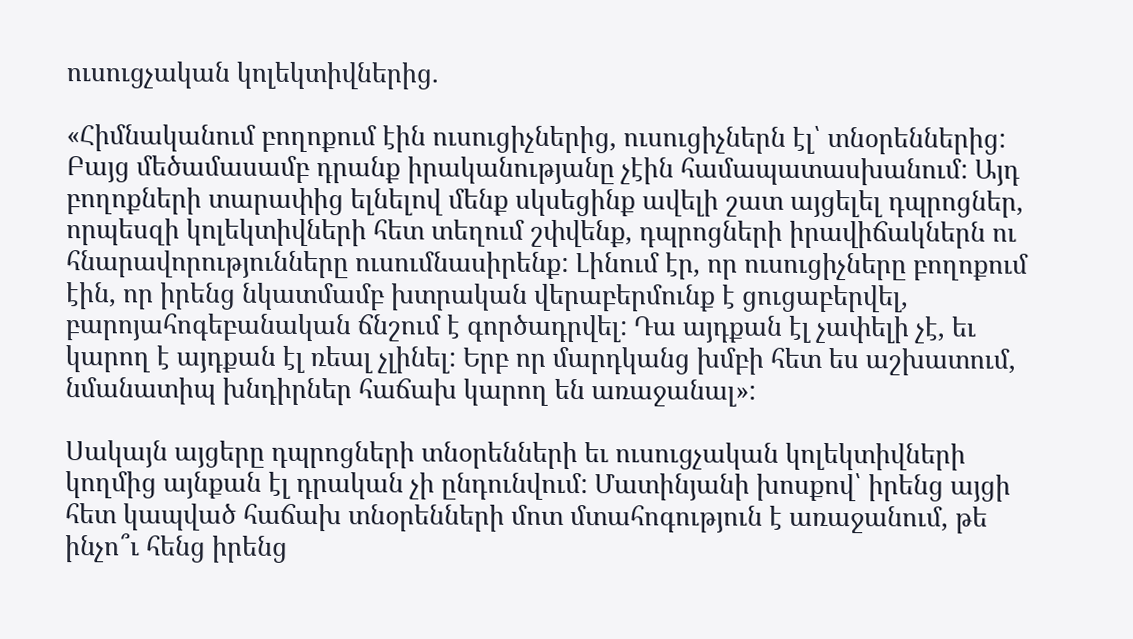ուսուցչական կոլեկտիվներից.

«Հիմնականում բողոքում էին ուսուցիչներից, ուսուցիչներն էլ՝ տնօրեններից: Բայց մեծամասամբ դրանք իրականությանը չէին համապատասխանում: Այդ բողոքների տարափից ելնելով մենք սկսեցինք ավելի շատ այցելել դպրոցներ, որպեսզի կոլեկտիվների հետ տեղում շփվենք, դպրոցների իրավիճակներն ու հնարավորությունները ուսումնասիրենք: Լինում էր, որ ուսուցիչները բողոքում էին, որ իրենց նկատմամբ խտրական վերաբերմունք է ցուցաբերվել, բարոյահոգեբանական ճնշում է գործադրվել: Դա այդքան էլ չափելի չէ, եւ կարող է այդքան էլ ռեալ չլինել: Երբ որ մարդկանց խմբի հետ ես աշխատում, նմանատիպ խնդիրներ հաճախ կարող են առաջանալ»:

Սակայն այցերը դպրոցների տնօրենների եւ ուսուցչական կոլեկտիվների կողմից այնքան էլ դրական չի ընդունվում: Մատինյանի խոսքով՝ իրենց այցի հետ կապված հաճախ տնօրենների մոտ մտահոգություն է առաջանում, թե ինչո՞ւ հենց իրենց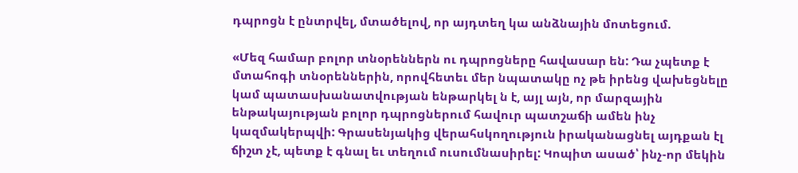դպրոցն է ընտրվել, մտածելով, որ այդտեղ կա անձնային մոտեցում.

«Մեզ համար բոլոր տնօրեններն ու դպրոցները հավասար են: Դա չպետք է մտահոգի տնօրեններին, որովհետեւ մեր նպատակը ոչ թե իրենց վախեցնելը կամ պատասխանատվության ենթարկել ն է, այլ այն, որ մարզային ենթակայության բոլոր դպրոցներում հավուր պատշաճի ամեն ինչ կազմակերպվի: Գրասենյակից վերահսկողություն իրականացնել այդքան էլ ճիշտ չէ, պետք է գնալ եւ տեղում ուսումնասիրել: Կոպիտ ասած՝ ինչ-որ մեկին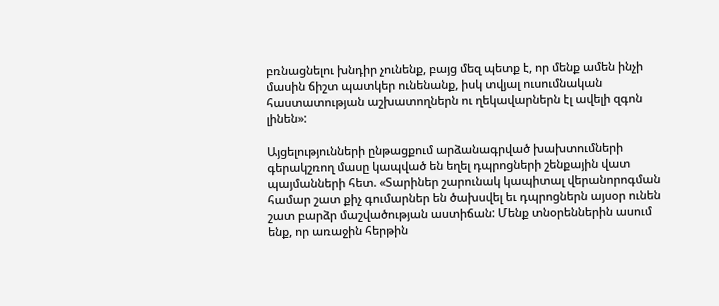բռնացնելու խնդիր չունենք, բայց մեզ պետք է, որ մենք ամեն ինչի մասին ճիշտ պատկեր ունենանք, իսկ տվյալ ուսումնական հաստատության աշխատողներն ու ղեկավարներն էլ ավելի զգոն լինեն»:

Այցելությունների ընթացքում արձանագրված խախտումների գերակշռող մասը կապված են եղել դպրոցների շենքային վատ պայմանների հետ. «Տարիներ շարունակ կապիտալ վերանորոգման համար շատ քիչ գումարներ են ծախսվել եւ դպրոցներն այսօր ունեն շատ բարձր մաշվածության աստիճան: Մենք տնօրեններին ասում ենք, որ առաջին հերթին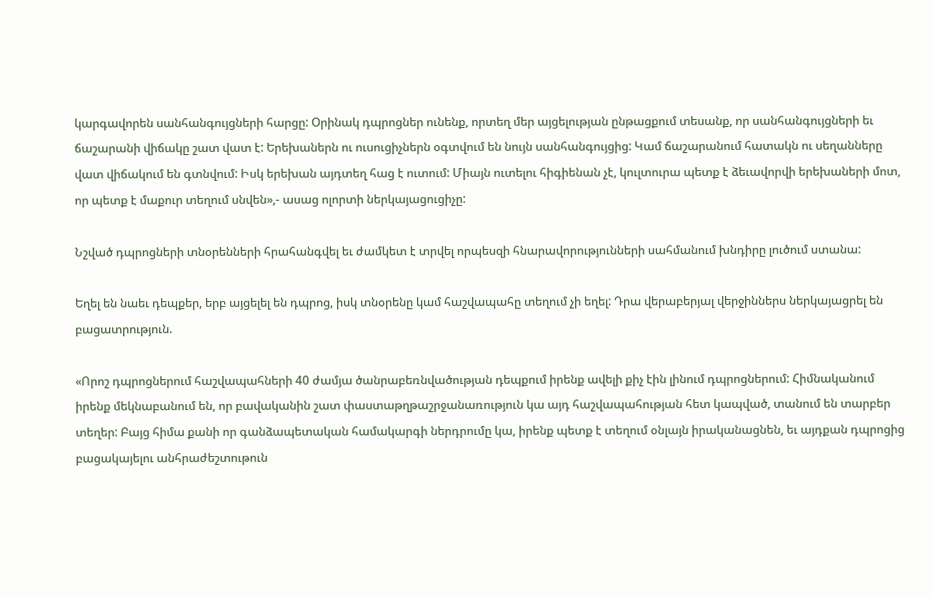կարգավորեն սանհանգույցների հարցը: Օրինակ դպրոցներ ունենք, որտեղ մեր այցելության ընթացքում տեսանք, որ սանհանգույցների եւ ճաշարանի վիճակը շատ վատ է: Երեխաներն ու ուսուցիչներն օգտվում են նույն սանհանգույցից: Կամ ճաշարանում հատակն ու սեղանները վատ վիճակում են գտնվում: Իսկ երեխան այդտեղ հաց է ուտում: Միայն ուտելու հիգիենան չէ, կուլտուրա պետք է ձեւավորվի երեխաների մոտ, որ պետք է մաքուր տեղում սնվեն»,- ասաց ոլորտի ներկայացուցիչը:

Նշված դպրոցների տնօրենների հրահանգվել եւ ժամկետ է տրվել որպեսզի հնարավորությունների սահմանում խնդիրը լուծում ստանա:

Եղել են նաեւ դեպքեր, երբ այցելել են դպրոց, իսկ տնօրենը կամ հաշվապահը տեղում չի եղել: Դրա վերաբերյալ վերջիններս ներկայացրել են բացատրություն.

«Որոշ դպրոցներում հաշվապահների 40 ժամյա ծանրաբեռնվածության դեպքում իրենք ավելի քիչ էին լինում դպրոցներում: Հիմնականում իրենք մեկնաբանում են, որ բավականին շատ փաստաթղթաշրջանառություն կա այդ հաշվապահության հետ կապված, տանում են տարբեր տեղեր: Բայց հիմա քանի որ գանձապետական համակարգի ներդրումը կա, իրենք պետք է տեղում օնլայն իրականացնեն, եւ այդքան դպրոցից բացակայելու անհրաժեշտութուն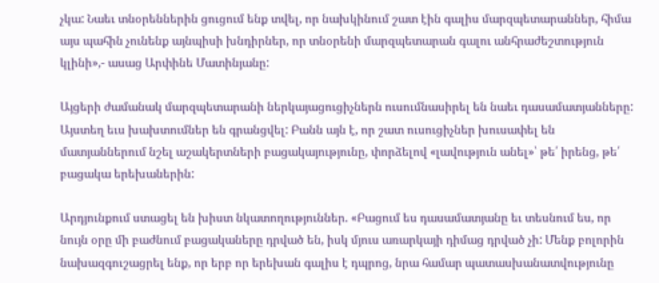չկա: Նաեւ տնօրեններին ցուցում ենք տվել, որ նախկինում շատ էին գալիս մարզպետարաններ, հիմա այս պահին չունենք այնպիսի խնդիրներ, որ տնօրենի մարզպետարան գալու անհրաժեշտություն կլինի»,- ասաց Արփինե Մատինյանը:

Այցերի ժամանակ մարզպետարանի ներկայացուցիչներն ուսումնասիրել են նաեւ դասամատյանները: Այստեղ եւս խախտումներ են գրանցվել: Բանն այն է, որ շատ ուսուցիչներ խուսափել են մատյաններում նշել աշակերտների բացակայությունը, փորձելով «լավություն անել»՝ թե՛ իրենց, թե՛ բացակա երեխաներին:

Արդյունքում ստացել են խիստ նկատողություններ. «Բացում ես դասամատյանը եւ տեսնում ես, որ նույն օրը մի բաժնում բացակաները դրված են, իսկ մյուս առարկայի դիմաց դրված չի: Մենք բոլորին նախազգուշացրել ենք, որ երբ որ երեխան գալիս է դպրոց, նրա համար պատասխանատվությունը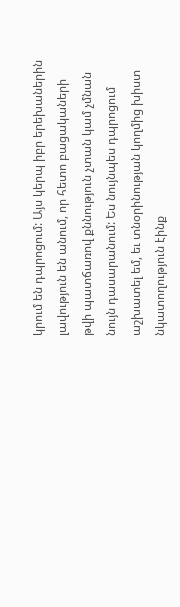կրում են դպրոցում: Այս կերպ իբր երեխաներին լավություն են անում, որ հետո բացակաների թվի պատճառով քննություն չտան կամ չմնան նույն դասարանում: Ես նույնպես դպրոցում աշխատել եմ, եւ տնօրինության կողմից խիստ նկատողություն էինք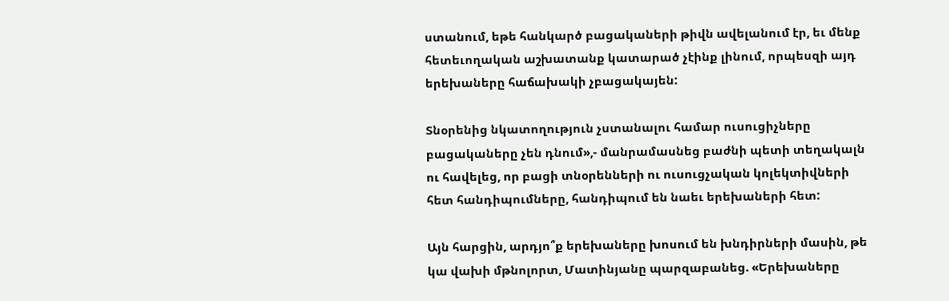ստանում, եթե հանկարծ բացակաների թիվն ավելանում էր, եւ մենք հետեւողական աշխատանք կատարած չէինք լինում, որպեսզի այդ երեխաները հաճախակի չբացակայեն:

Տնօրենից նկատողություն չստանալու համար ուսուցիչները բացակաները չեն դնում»,- մանրամասնեց բաժնի պետի տեղակալն ու հավելեց, որ բացի տնօրենների ու ուսուցչական կոլեկտիվների հետ հանդիպումները, հանդիպում են նաեւ երեխաների հետ:

Այն հարցին, արդյո՞ք երեխաները խոսում են խնդիրների մասին, թե կա վախի մթնոլորտ, Մատինյանը պարզաբանեց. «Երեխաները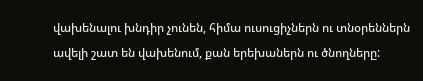վախենալու խնդիր չունեն, հիմա ուսուցիչներն ու տնօրեններն ավելի շատ են վախենում, քան երեխաներն ու ծնողները: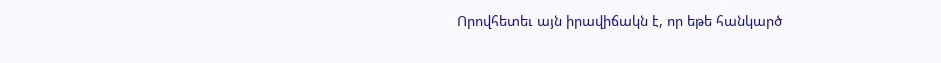Որովհետեւ այն իրավիճակն է, որ եթե հանկարծ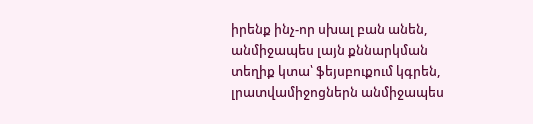իրենք ինչ-որ սխալ բան անեն, անմիջապես լայն քննարկման տեղիք կտա՝ ֆեյսբուքում կգրեն, լրատվամիջոցներն անմիջապես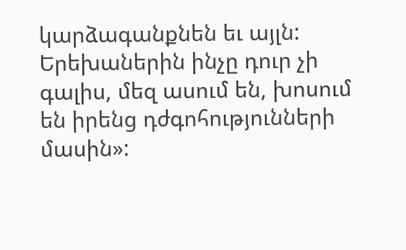կարձագանքնեն եւ այլն: Երեխաներին ինչը դուր չի գալիս, մեզ ասում են, խոսում են իրենց դժգոհությունների մասին»: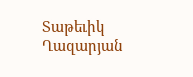Տաթեւիկ Ղազարյան